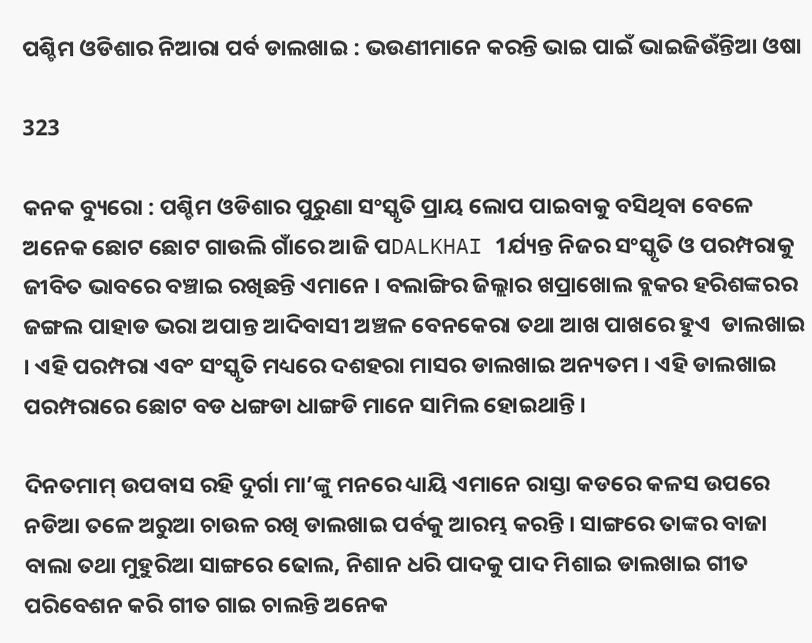ପଶ୍ଚିମ ଓଡିଶାର ନିଆରା ପର୍ବ ଡାଲଖାଇ : ଭଉଣୀମାନେ କରନ୍ତି ଭାଇ ପାଇଁ ଭାଇଜିଉଁନ୍ତିଆ ଓଷା

323

କନକ ବ୍ୟୁରୋ : ପଶ୍ଚିମ ଓଡିଶାର ପୁରୁଣା ସଂସ୍କୃତି ପ୍ରାୟ ଲୋପ ପାଇବାକୁ ବସିଥିବା ବେଳେ ଅନେକ ଛୋଟ ଛୋଟ ଗାଉଲି ଗାଁରେ ଆଜି ପDALKHAI 1ର୍ଯ୍ୟନ୍ତ ନିଜର ସଂସ୍କୃତି ଓ ପରମ୍ପରାକୁ ଜୀବିତ ଭାବରେ ବଞ୍ଚାଇ ରଖିଛନ୍ତି ଏମାନେ । ବଲାଙ୍ଗିର ଜିଲ୍ଲାର ଖପ୍ରାଖୋଲ ବ୍ଲକର ହରିଶଙ୍କରର ଜଙ୍ଗଲ ପାହାଡ ଭରା ଅପାନ୍ତ ଆଦିବାସୀ ଅଞ୍ଚଳ ବେନକେରା ତଥା ଆଖ ପାଖରେ ହୁଏ  ଡାଲଖାଇ । ଏହି ପରମ୍ପରା ଏବଂ ସଂସ୍କୃତି ମଧ୍ୟରେ ଦଶହରା ମାସର ଡାଲଖାଇ ଅନ୍ୟତମ । ଏହି ଡାଲଖାଇ ପରମ୍ପରାରେ ଛୋଟ ବଡ ଧଙ୍ଗଡା ଧାଙ୍ଗଡି ମାନେ ସାମିଲ ହୋଇଥାନ୍ତି ।

ଦିନତମାମ୍ ଉପବାସ ରହି ଦୁର୍ଗା ମା’ଙ୍କୁ ମନରେ ଧ୍ୟାୟି ଏମାନେ ରାସ୍ତା କଡରେ କଳସ ଉପରେ ନଡିଆ ତଳେ ଅରୁଆ ଚାଉଳ ରଖି ଡାଲଖାଇ ପର୍ବକୁ ଆରମ୍ଭ କରନ୍ତି । ସାଙ୍ଗରେ ତାଙ୍କର ବାଜା ବାଲା ତଥା ମୁହୁରିଆ ସାଙ୍ଗରେ ଢୋଲ, ନିଶାନ ଧରି ପାଦକୁ ପାଦ ମିଶାଇ ଡାଲଖାଇ ଗୀତ ପରିବେଶନ କରି ଗୀତ ଗାଇ ଚାଲନ୍ତି ଅନେକ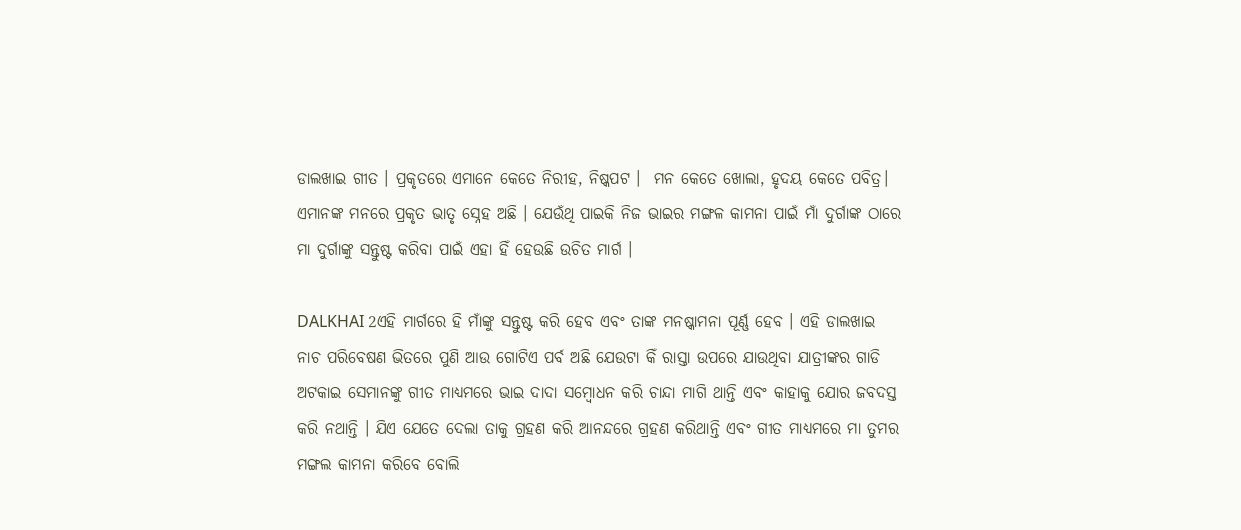ଡାଲଖାଇ ଗୀତ । ପ୍ରକୃତରେ ଏମାନେ କେତେ ନିରୀହ, ନିଷ୍କପଟ ।  ମନ କେତେ ଖୋଲା, ହୃଦୟ କେତେ ପବିତ୍ର। ଏମାନଙ୍କ ମନରେ ପ୍ରକୃତ ଭାତୃ ସ୍ନେହ ଅଛି । ଯେଉଁଥି ପାଇକି ନିଜ ଭାଇର ମଙ୍ଗଳ କାମନା ପାଇଁ ମାଁ ଦୁର୍ଗାଙ୍କ ଠାରେ ମା ଦୁର୍ଗାଙ୍କୁ ସନ୍ତୁଷ୍ଟ କରିବା ପାଇଁ ଏହା ହିଁ ହେଉଛି ଉଚିତ ମାର୍ଗ ।

DALKHAI 2ଏହି ମାର୍ଗରେ ହି ମାଁଙ୍କୁ ସନ୍ତୁଷ୍ଟ କରି ହେବ ଏବଂ ତାଙ୍କ ମନଷ୍କାମନା ପୂର୍ଣ୍ଣ ହେବ । ଏହି ଡାଲଖାଇ ନାଚ ପରିବେଷଣ ଭିତରେ ପୁଣି ଆଉ ଗୋଟିଏ ପର୍ବ ଅଛି ଯେଉଟା କିଁ ରାସ୍ତା ଉପରେ ଯାଉଥିବା ଯାତ୍ରୀଙ୍କର ଗାଡି ଅଟକାଇ ସେମାନଙ୍କୁ ଗୀତ ମାଧ୍ୟମରେ ଭାଇ ଦାଦା ସମ୍ବୋଧନ କରି ଚାନ୍ଦା ମାଗି ଥାନ୍ତି ଏବଂ କାହାକୁ ଯୋର ଜବଦସ୍ତ କରି ନଥାନ୍ତି । ଯିଏ ଯେତେ ଦେଲା ତାକୁ ଗ୍ରହଣ କରି ଆନନ୍ଦରେ ଗ୍ରହଣ କରିଥାନ୍ତି ଏବଂ ଗୀତ ମାଧ୍ୟମରେ ମା ତୁମର ମଙ୍ଗଲ କାମନା କରିବେ ବୋଲି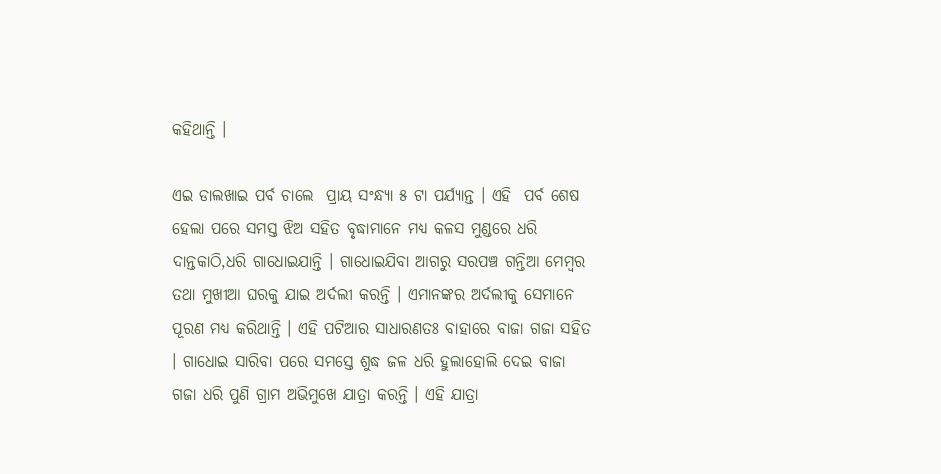କହିଥାନ୍ତି ।

ଏଇ ଡାଲଖାଇ ପର୍ବ ଚାଲେ  ପ୍ରାୟ ସଂନ୍ଧ୍ୟା ୫ ଟା ପର୍ଯ୍ୟାନ୍ତ । ଏହି  ପର୍ବ ଶେଷ ହେଲା ପରେ ସମସ୍ତ ଝିଅ ସହିତ ବୃଦ୍ଧାମାନେ ମଧ୍ୟ କଳସ ମୁଣ୍ଡରେ ଧରି ଦାନ୍ତକାଠି,ଧରି ଗାଧୋଇଯାନ୍ତି । ଗାଧୋଇଯିବା ଆଗରୁ ସରପଞ୍ଚ ଗନ୍ତିଆ ମେମ୍ବର ତଥା ମୁଖୀଆ ଘରକୁ ଯାଇ ଅର୍ଦଲୀ କରନ୍ତି । ଏମାନଙ୍କର ଅର୍ଦଲୀକୁ ସେମାନେ ପୂରଣ ମଧ୍ୟ କରିଥାନ୍ତି । ଏହି ପଟିଆର ସାଧାରଣତଃ ବାହାରେ ବାଜା ଗଜା ସହିତ । ଗାଧୋଇ ସାରିବା ପରେ ସମସ୍ତେ ଶୁଦ୍ଧ ଜଳ ଧରି ହୁଲାହୋଲି ଦେଇ ବାଜା ଗଜା ଧରି ପୁଣି ଗ୍ରାମ ଅଭିମୁଖେ ଯାତ୍ରା କରନ୍ତି । ଏହି ଯାତ୍ରା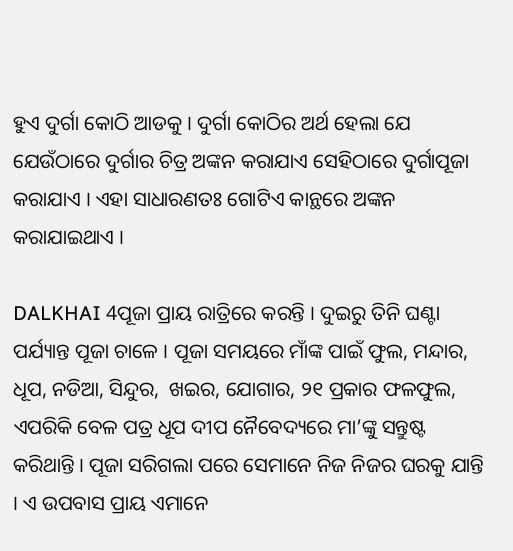ହୁଏ ଦୁର୍ଗା କୋଠି ଆଡକୁ । ଦୁର୍ଗା କୋଠିର ଅର୍ଥ ହେଲା ଯେ ଯେଉଁଠାରେ ଦୁର୍ଗାର ଚିତ୍ର ଅଙ୍କନ କରାଯାଏ ସେହିଠାରେ ଦୁର୍ଗାପୂଜା କରାଯାଏ । ଏହା ସାଧାରଣତଃ ଗୋଟିଏ କାନ୍ଥରେ ଅଙ୍କନ କରାଯାଇଥାଏ ।

DALKHAI 4ପୂଜା ପ୍ରାୟ ରାତ୍ରିରେ କରନ୍ତି । ଦୁଇରୁ ତିନି ଘଣ୍ଟା ପର୍ଯ୍ୟାନ୍ତ ପୂଜା ଚାଳେ । ପୂଜା ସମୟରେ ମାଁଙ୍କ ପାଇଁ ଫୁଲ, ମନ୍ଦାର, ଧୂପ, ନଡିଆ, ସିନ୍ଦୁର,  ଖଇର, ଯୋଗାର, ୨୧ ପ୍ରକାର ଫଳଫୁଲ, ଏପରିକି ବେଳ ପତ୍ର ଧୂପ ଦୀପ ନୈବେଦ୍ୟରେ ମା’ଙ୍କୁ ସନ୍ତୁଷ୍ଟ କରିଥାନ୍ତି । ପୂଜା ସରିଗଲା ପରେ ସେମାନେ ନିଜ ନିଜର ଘରକୁ ଯାନ୍ତି । ଏ ଉପବାସ ପ୍ରାୟ ଏମାନେ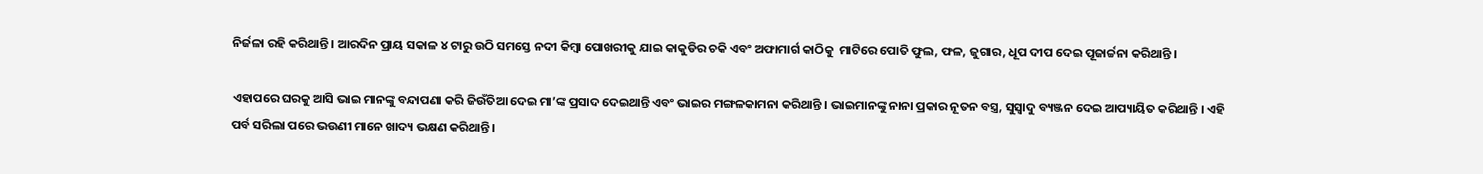ନିର୍ଜଳା ରହି କରିଥାନ୍ତି । ଆରଦିନ ପ୍ରାୟ ସକାଳ ୪ ଟାରୁ ଉଠି ସମସ୍ତେ ନଦୀ କିମ୍ବା ପୋଖରୀକୁ ଯାଇ କାକୁଡିର ଚକି ଏବଂ ଅଫାମାର୍ଗ କାଠିକୁ  ମାଟିରେ ପୋତି ଫୁଲ, ଫଳ, ଜୁଗାର, ଧୂପ ଦୀପ ଦେଇ ପୂଜାର୍ଚ୍ଚନା କରିଥାନ୍ତି ।

ଏହାପରେ ଘରକୁ ଆସି ଭାଇ ମାନଙ୍କୁ ବନ୍ଦାପଣା କରି ଜିଉଁତିଆ ଦେଇ ମା’ଙ୍କ ପ୍ରସାଦ ଦେଇଥାନ୍ତି ଏବଂ ଭାଇର ମଙ୍ଗଳକାମନା କରିଥାନ୍ତି । ଭାଇମାନଙ୍କୁ ନାନା ପ୍ରକାର ନୂତନ ବସ୍ତ୍ର, ସୁସ୍ୱାଦୁ ବ୍ୟଞ୍ଜନ ଦେଇ ଆପ୍ୟାୟିତ କରିଥାନ୍ତି । ଏହି ପର୍ବ ସରିଲା ପରେ ଭଉଣୀ ମାନେ ଖାଦ୍ୟ ଭକ୍ଷଣ କରିଥାନ୍ତି ।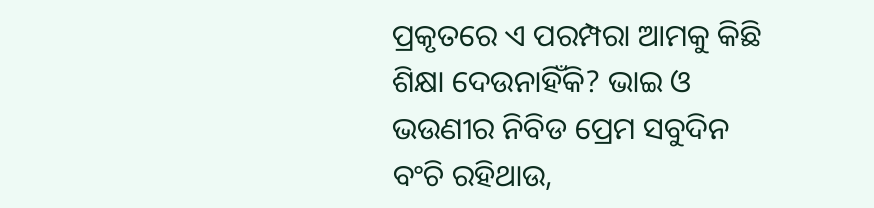ପ୍ରକୃତରେ ଏ ପରମ୍ପରା ଆମକୁ କିଛି ଶିକ୍ଷା ଦେଉନାହିଁକି? ଭାଇ ଓ ଭଉଣୀର ନିବିଡ ପ୍ରେମ ସବୁଦିନ ବଂଚି ରହିଥାଉ,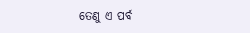ତେଣୁ ଏ ପର୍ବ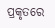ପ୍ରକୃତରେ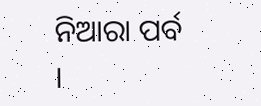ନିଆରା ପର୍ବ  ।